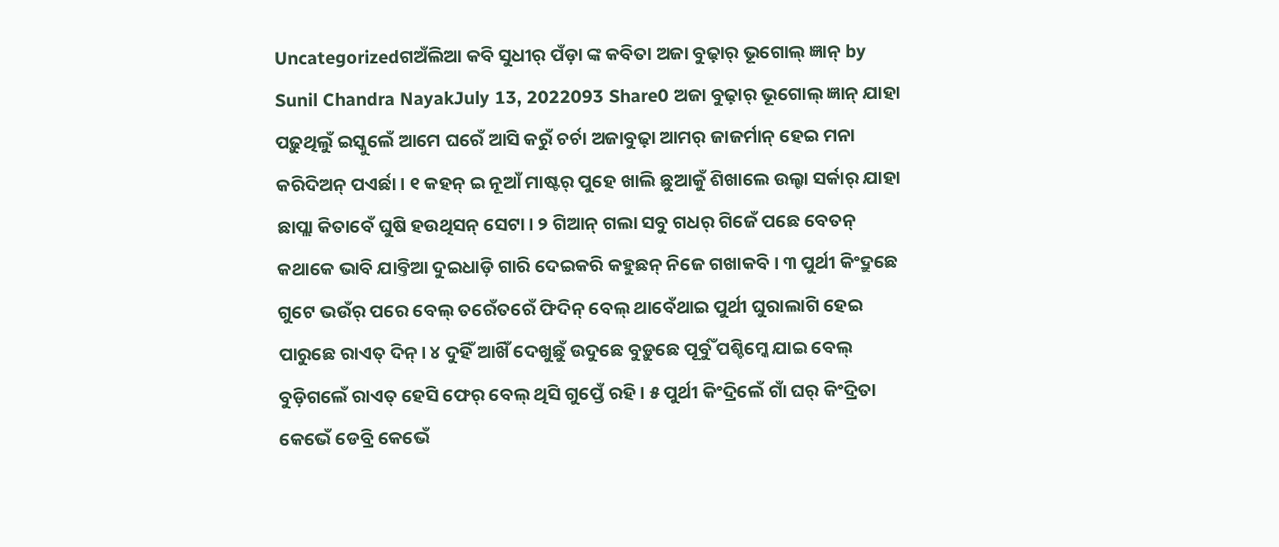Uncategorizedଗଅଁଲିଆ କବି ସୁଧୀର୍ ପଁଡ଼ା ଙ୍କ କବିତା ଅଜା ବୁଢ଼ାର୍ ଭୂଗୋଲ୍ ଜ୍ଞାନ୍ by Sunil Chandra NayakJuly 13, 2022093 Share0 ଅଜା ବୁଢ଼ାର୍ ଭୂଗୋଲ୍ ଜ୍ଞାନ୍ ଯାହା ପଢ଼ୁଥିଲୁଁ ଇସ୍କୁଲେଁ ଆମେ ଘରେଁ ଆସି କରୁଁ ଚର୍ଚା ଅଜାବୁଢ଼ା ଆମର୍ ଜାଜର୍ମାନ୍ ହେଇ ମନା କରିଦିଅନ୍ ପଏର୍ଛା। ୧ କହନ୍ ଇ ନୂଆଁ ମାଷ୍ଟର୍ ପୁହେ ଖାଲି ଛୁଆକୁଁ ଶିଖାଲେ ଉଲ୍ଟା ସର୍କାର୍ ଯାହା ଛାପ୍ଲା କିତାବେଁ ଘୁଷି ହଉଥିସନ୍ ସେଟା। ୨ ଗିଆନ୍ ଗଲା ସବୁ ଗଧର୍ ଗିଜେଁ ପଛେ ବେତନ୍ କଥାକେ ଭାବି ଯାବ୍ତିଆ ଦୁଇଧାଡ଼ି ଗାରି ଦେଇକରି କହୁଛନ୍ ନିଜେ ଗଖାକବି। ୩ ପୁର୍ଥୀ କିଂଦ୍ରୁଛେ ଗୁଟେ ଭଉଁର୍ ପରେ ବେଲ୍ ତରେଁତରେଁ ଫିଦିନ୍ ବେଲ୍ ଥାବେଁଥାଇ ପୁର୍ଥୀ ଘୁରାଲାଗି ହେଇ ପାରୁଛେ ରାଏତ୍ ଦିନ୍। ୪ ଦୁହିଁ ଆଖିଁ ଦେଖୁଛୁଁ ଉଦୁଛେ ବୁଡ଼ୁଛେ ପୂର୍ବୁଁ ପଶ୍ଚିମ୍କେ ଯାଇ ବେଲ୍ ବୁଡ଼ିଗଲେଁ ରାଏତ୍ ହେସି ଫେର୍ ବେଲ୍ ଥିସି ଗୁପ୍ତେଁ ରହି। ୫ ପୁର୍ଥୀ କିଂଦ୍ରିଲେଁ ଗାଁ ଘର୍ କିଂଦ୍ରିତା କେଭେଁ ଡେବ୍ରି କେଭେଁ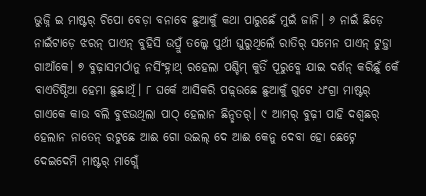ଭୁଜ୍ନି ଇ ମାଷ୍ଟର୍ ଚିପୋ ବେଡ଼ା ବନାବେ ଛୁଆକୁଁ କଥା ପାରୁଛେଁ ମୁଇଁ ଜାନି। ୬ ନାଇଁ ଛିଡ଼େ ନାଇଁଟାଡ଼େ ଝରନ୍ ପାଏନ୍ ବୁହିସି ଉପ୍ରୁଁ ତଲ୍କେ ପୁର୍ଥୀ ଘୁରୁଥିଲେଁ ରାତିର୍ ସମେନ ପାଏନ୍ ଟୁଡ଼୍ତା ଗାଆଁକେ। ୭ ବୁଢ଼ାସମର୍ଠାନୁ ନର୍ସିଂହ୍ନାଥ୍ ରହେଲା ପଶ୍ଚିମ୍ କୁତିଁ ପୂରୁବ୍କେ ଯାଇ ଦର୍ଶନ୍ କରିଛୁଁ କେଁ ବାଏତିଷ୍ଠିଆ ହେମା ଛୁଛାଥିଁ। ୮ ଘର୍କେ ଆସିକରି ପଢ଼୍ଉଛେ ଛୁଆକୁଁ ଗୁଟେ ଧଂଗ୍ରା ମାଷ୍ଟର୍ ଗାଏକେ କାଉ ବଲି ବୁଝଉଥିଲା ପାଠ୍ ହେଲାନ ଛିନ୍ଛତର୍। ୯ ଆମର୍ ବୁଢ଼ୀ ପାହି ଦଶ୍ବଛର୍ ହେଲାନ ନାତେନ୍ ରଟୁଛେ ଆଈ ଗୋ ଉଇଲ୍ ଦେ ଆଈ କେନୁ ଦେବା ହୋ ଛେଟ୍ନେ ଦେଇଦେମି ମାଷ୍ଟର୍ ମାଗ୍ଲେଁ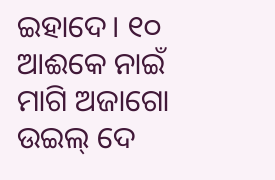ଇହାଦେ। ୧୦ ଆଈକେ ନାଇଁ ମାଗି ଅଜାଗୋ ଉଇଲ୍ ଦେ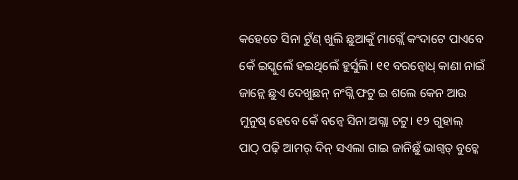କହେତେ ସିନା ଟୁଁଣ୍ ଖୁଲି ଛୁଆକୁଁ ମାଗ୍ଲେଁ କଂଦାଟେ ପାଏବେ କେଁ ଇସ୍କୁଲେଁ ହଇଥିଲେଁ ହୁର୍ସୁଲି। ୧୧ ବରନ୍ବୋଧ୍ କାଣା ନାଇଁ ଜାନ୍ଲେ ଛୁଏ ଦେଖୁଛନ୍ ନଂଗ୍ଲି ଫଟୁ ଇ ଶଲେ କେନ ଆଉ ମୁନୁଷ୍ ହେବେ କେଁ ବନ୍ବେ ସିନା ଅଗ୍ଲା ଚଟୁ। ୧୨ ଗୁହାଲ୍ ପାଠ୍ ପଢ଼ି ଆମର୍ ଦିନ୍ ସଏଲା ଗାଇ ଜାନିଛୁଁ ଭାଗ୍ବତ୍ ବୁଚ୍କେ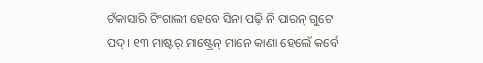ଟଁକାସାରି ଟିଂଗାଲୀ ହେବେ ସିନା ପଢ଼ି ନି ପାରନ୍ ଗୁଟେ ପଦ୍। ୧୩ ମାଷ୍ଟର୍ ମାଷ୍ଟ୍ରେନ୍ ମାନେ କାଣା ହେଲେଁ କର୍ବେ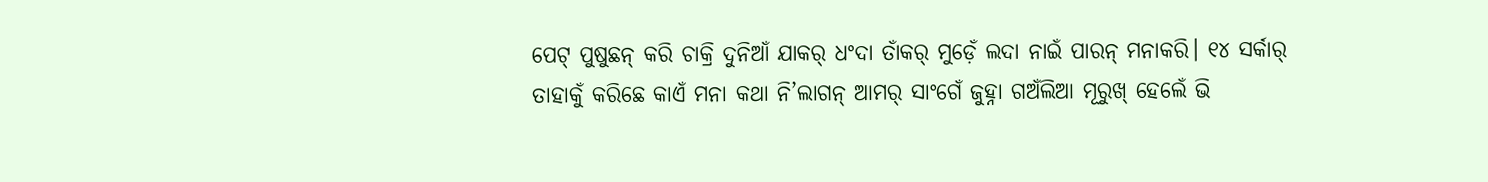ପେଟ୍ ପୁଷୁଛନ୍ କରି ଚାକ୍ରି ଦୁନିଆଁ ଯାକର୍ ଧଂଦା ତାଁକର୍ ମୁଡ଼େଁ ଲଦା ନାଇଁ ପାରନ୍ ମନାକରି। ୧୪ ସର୍କାର୍ ତାହାକୁଁ କରିଛେ କାଏଁ ମନା କଥା ନି’ଲାଗନ୍ ଆମର୍ ସାଂଗେଁ ଜୁହ୍ନା ଗଅଁଲିଆ ମୂରୁଖ୍ ହେଲେଁ ଭି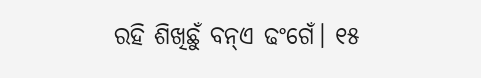ରହି ଶିଖିଛୁଁ ବନ୍ଏ ଢଂଗେଁ। ୧୫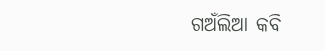ଗଅଁଲିଆ କବି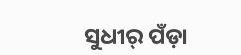ସୁଧୀର୍ ପଁଡ଼ା